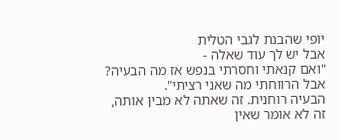יופי שהבנת לגבי הטלית
אבל יש לך עוד שאלה -
"ואם קנאתי וחסרתי בנפש אז מה הבעיה? אבל הרווחתי מה שאני רציתי".
הבעיה רוחנית. זה שאתה לא מבין אותה, זה לא אומר שאין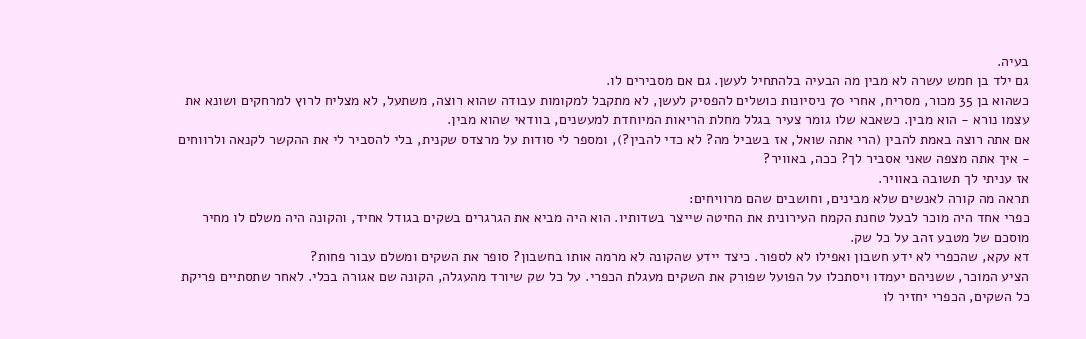בעיה.
גם ילד בן חמש עשרה לא מבין מה הבעיה בלהתחיל לעשן. גם אם מסבירים לו.
כשהוא בן 35 מכור, מסריח, אחרי 70 ניסיונות כושלים להפסיק לעשן, לא מתקבל למקומות עבודה שהוא רוצה, משתעל, לא מצליח לרוץ למרחקים ושונא את עצמו נורא - הוא מבין. כשאבא שלו גומר צעיר בגלל מחלת הריאות המיוחדת למעשנים, בוודאי שהוא מבין.
אם אתה רוצה באמת להבין (הרי אתה שואל, אז בשביל מה? לא כדי להבין?), ומספר לי סודות על מרצדס שקנית, בלי להסביר לי את ההקשר לקנאה ולרווחים - איך אתה מצפה שאני אסביר לך? ככה, באוויר?
אז עניתי לך תשובה באוויר.
תראה מה קורה לאנשים שלא מבינים, וחושבים שהם מרוויחים:
כפרי אחד היה מוכר לבעל טחנת הקמח העירונית את החיטה שייצר בשדותיו. הוא היה מביא את הגרגרים בשקים בגודל אחיד, והקונה היה משלם לו מחיר מוסכם של מטבע זהב על כל שק.
דא עקא, שהכפרי לא ידע חשבון ואפילו לא לספור. כיצד יידע שהקונה לא מרמה אותו בחשבון? סופר את השקים ומשלם עבור פחות?
הציע המוכר, ששניהם יעמדו ויסתכלו על הפועל שפורק את השקים מעגלת הכפרי. על כל שק שיורד מהעגלה, הקונה שם אגורה בכלי. לאחר שתסתיים פריקת כל השקים, הכפרי יחזיר לו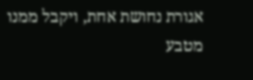אגורת נחושת אחת, ויקבל ממנו מטבע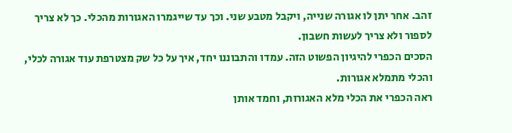זהב. אחר יתן לו אגורה שנייה, ויקבל מטבע שני. וכך עד שייגמרו האגורות מהכלי. כך לא צריך לספור ולא צריך לעשות חשבון.
הסכים הכפרי להיגיון הפשוט הזה. עמדו והתבוננו יחד, איך על כל שק מצטרפת עוד אגורה לכלי, והכלי מתמלא אגורות.
ראה הכפרי את הכלי מלא האגורות, וחמד אותן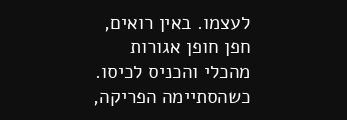לעצמו. באין רואים, חפן חופן אגורות מהכלי והכניס לכיסו. כשהסתיימה הפריקה,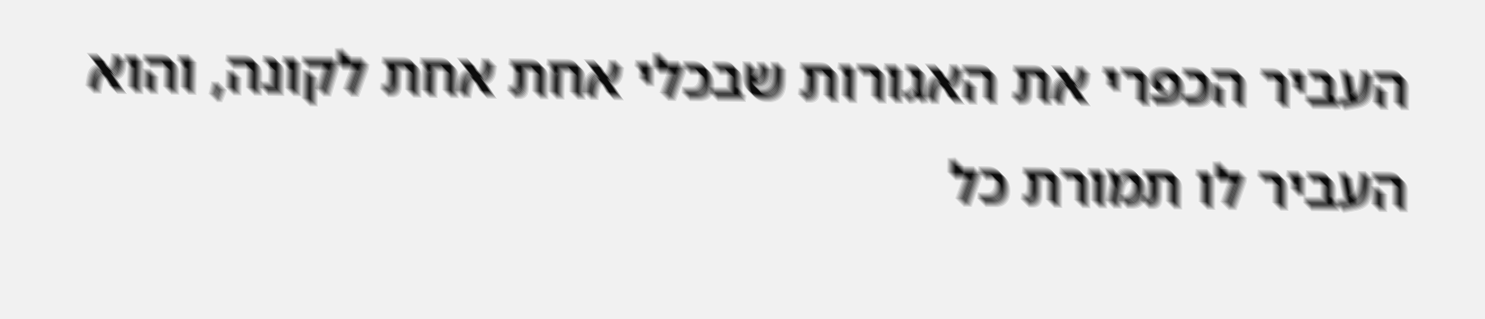העביר הכפרי את האגורות שבכלי אחת אחת לקונה, והוא העביר לו תמורת כל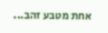אחת מטבע זהב...